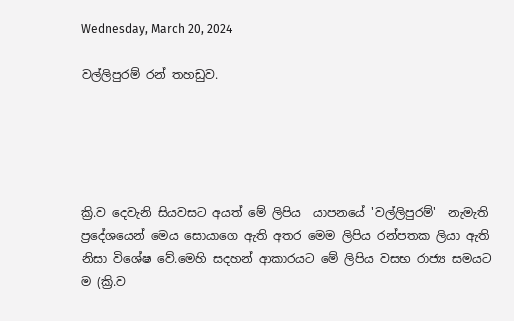Wednesday, March 20, 2024

වල්ලිපුරම් රන් තහඩුව.





ක්‍රි.ව දෙවැනි සියවසට අයත් මේ ලිපිය  යාපනයේ 'වල්ලිපුරම්'  නැමැති ප්‍රදේශයෙන් මෙය සොයාගෙ ඇති අතර මෙම ලිපිය රන්පතක ලියා ඇති නිසා විශේෂ වේ.මෙහි සදහන් ආකාරයට මේ ලිපිය වසභ රාජ්‍ය සමයට   ම (ක්‍රි.ව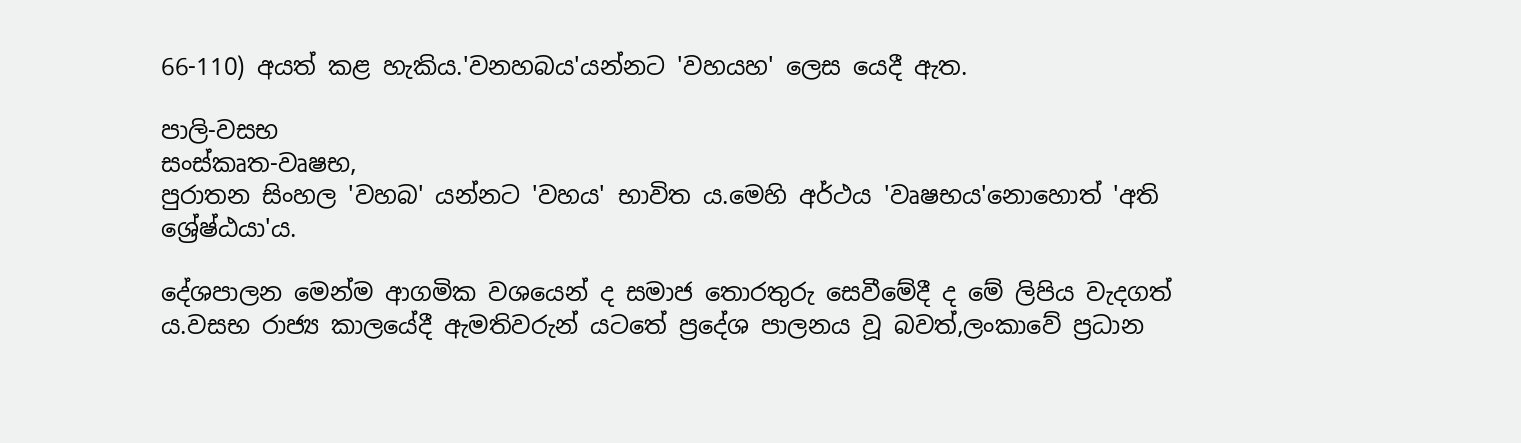66-110) අයත් කළ හැකිය.'වනහබය'යන්නට 'වහයහ' ලෙස යෙදී ඇත.

පාලි-වසභ
සංස්කෘත-වෘෂභ,
පුරාතන සිංහල 'වහබ' යන්නට 'වහය' භාවිත ය.මෙහි අර්ථය 'වෘෂභය'නොහොත් 'අති ශ්‍රේෂ්ඨයා'ය.

දේශපාලන මෙන්ම ආගමික වශයෙන් ද සමාජ තොරතුරු සෙවීමේදී ද මේ ලිපිය වැදගත් ය.වසභ රාජ්‍ය කාලයේදී ඇමතිවරුන් යටතේ ප්‍රදේශ පාලනය වූ බවත්,ලංකාවේ ප්‍රධාන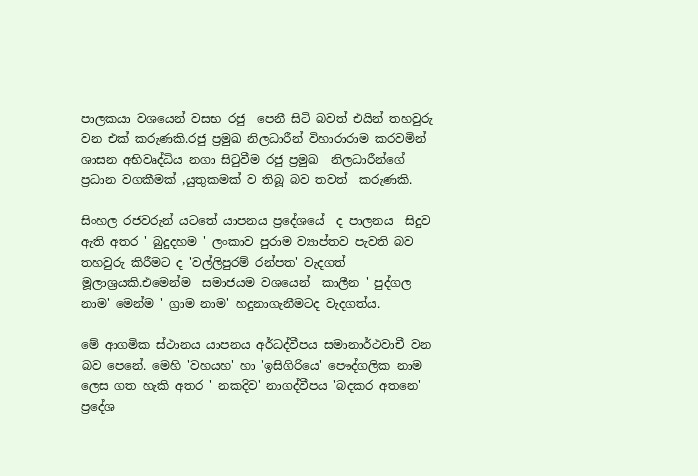පාලකයා වශයෙන් වසභ රජු  පෙනී සිටි බවත් එයින් තහවුරු වන එක් කරුණකි.රජු ප්‍රමුඛ නිලධාරීන් විහාරාරාම කරවමින් ශාසන අභිවෘද්ධිය නගා සිටුවීම රජු ප්‍රමුඛ  නිලධාරීන්ගේ ප්‍රධාන වගකීමක් ,යුතුකමක් ව තිබූ බව තවත්  කරුණකි.

සිංහල රජවරුන් යටතේ යාපනය ප්‍රදේශයේ  ද පාලනය  සිදුව ඇති අතර ' බුදුදහම ' ලංකාව පුරාම ව්‍යාප්තව පැවති බව තහවුරු කිරීමට ද 'වල්ලිපුරම් රන්පත' වැදගත් මූලාශ්‍රයකි.එමෙන්ම  සමාජයම වශයෙන්  කාලීන ' පුද්ගල නාම' මෙන්ම ' ග්‍රාම නාම' හදුනාගැනීමටද වැදගත්ය.

මේ ආගමික ස්ථානය යාපනය අර්ධද්වීපය සමානාර්ථවාචී වන බව පෙනේ. මෙහි 'වහයහ' හා 'ඉසිගිරියෙ' පෞද්ගලික නාම ලෙස ගත හැකි අතර ' නකදිව' නාගද්වීපය 'බදකර අතනෙ' ප්‍රදේශ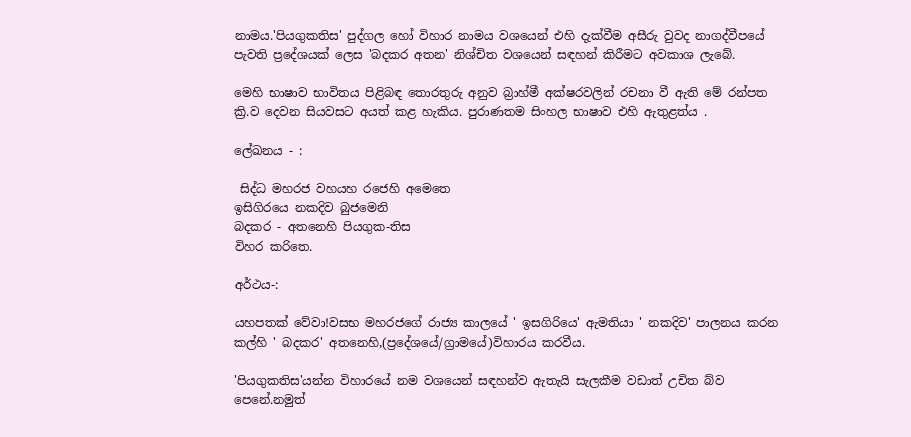නාමය.'පියගුකතිස' පුද්ගල හෝ විහාර නාමය වශයෙන් එහි දැක්වීම අසීරු වුවද නාගද්වීපයේ  පැවති ප්‍රදේශයක් ලෙස 'බදකර අතන' නිශ්චිත වශයෙන් සඳහන් කිරීමට අවකාශ ලැබේ.

මෙහි භාෂාව භාවිතය පිළිබඳ තොරතුරු අනුව බ්‍රාහ්මී අක්ෂරවලින් රචනා වී ඇති මේ රන්පත ක්‍රි.ව දෙවන සියවසට අයත් කළ හැකිය. පුරාණතම සිංහල භාෂාව එහි ඇතුළත්ය .

ලේඛනය - :

 සිද්ධ මහරජ වහයහ රජෙහි අමෙතෙ
ඉසිගිරයෙ නකදිව බුජමෙනි
බදකර - අතනෙහි පියගුක-තිස
විහර කරිතෙ.

අර්ථය-:

යහපතක් වේවා!වසභ මහරජගේ රාජ්‍ය කාලයේ ' ඉසගිරියෙ' ඇමතියා ' නකදිව' පාලනය කරන කල්හි ' බදකර' අතනෙහි,(ප්‍රදේශයේ/ග්‍රාමයේ)විහාරය කරවීය.

'පියගුකතිස'යන්න විහාරයේ නම වශයෙන් සඳහන්ව ඇතැයි සැලකීම වඩාත් උචිත බ්ව පෙනේ.නමුත්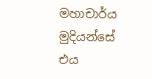මහාචාර්ය මුදියන්සේ එය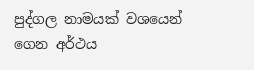පුද්ගල නාමයක් වශයෙන් ගෙන අර්ථය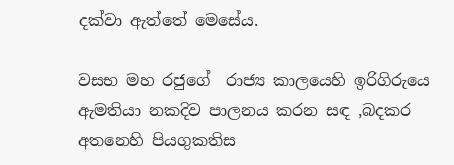දක්වා ඇත්තේ මෙසේය.

වසභ මහ රජුගේ  රාජ්‍ය කාලයෙහි ඉරිගිරුයෙ ඇමතියා නකදිව පාලනය කරන සඳ ,බදකර අතනෙහි පියගුකතිස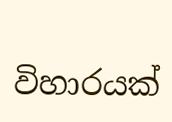විහාරයක්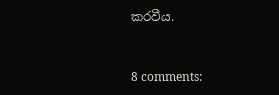කරවීය.


8 comments: